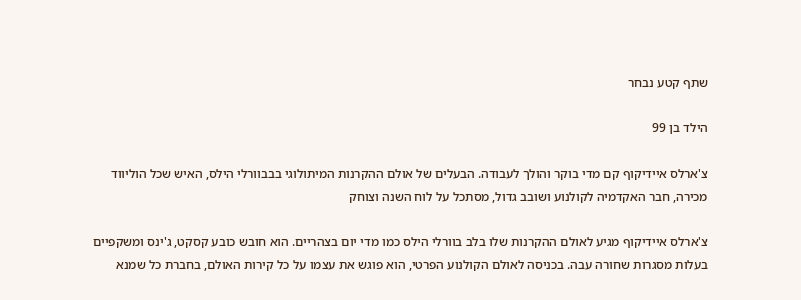שתף קטע נבחר

הילד בן 99

צ'ארלס איידיקוף קם מדי בוקר והולך לעבודה. הבעלים של אולם ההקרנות המיתולוגי בבבוורלי הילס, האיש שכל הוליווד מכירה, חבר האקדמיה לקולנוע ושובב גדול, מסתכל על לוח השנה וצוחק

צ'ארלס איידיקוף מגיע לאולם ההקרנות שלו בלב בוורלי הילס כמו מדי יום בצהריים. הוא חובש כובע קסקט, ג'ינס ומשקפיים בעלות מסגרות שחורה עבה. בכניסה לאולם הקולנוע הפרטי, הוא פוגש את עצמו על כל קירות האולם, בחברת כל שמנא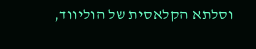וסלתא הקלאסית של הוליווד,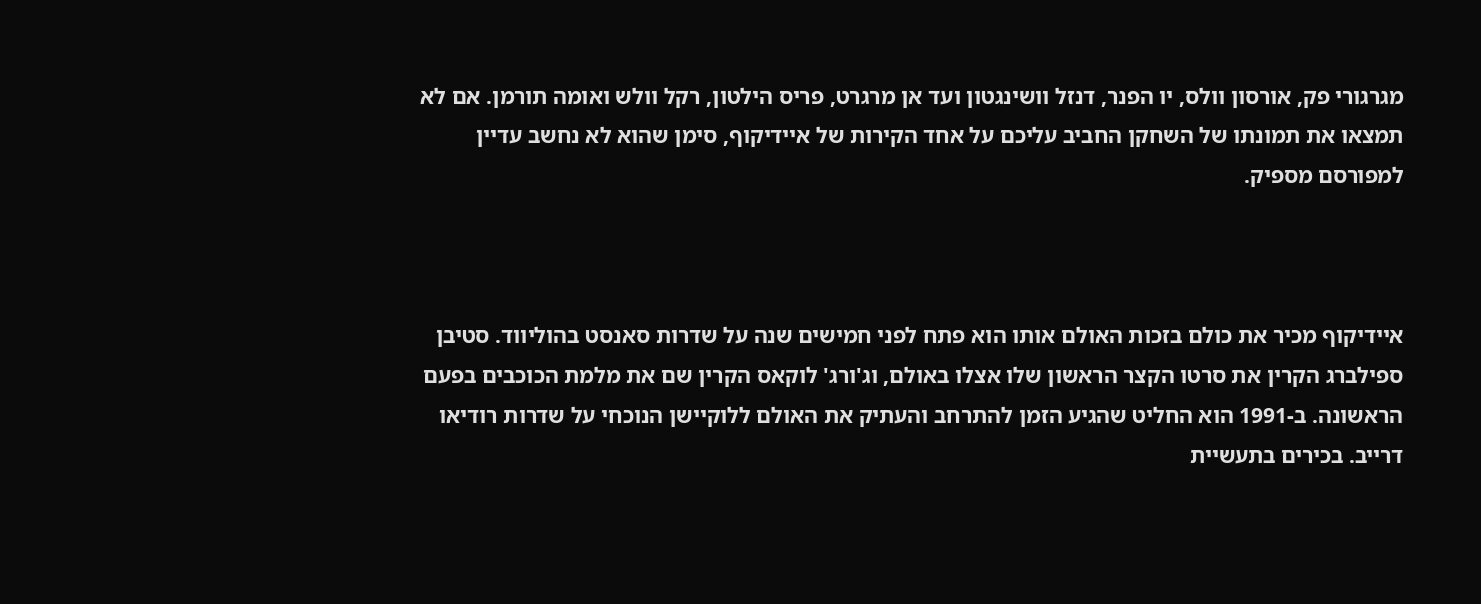מגרגורי פק, אורסון וולס, יו הפנר, דנזל וושינגטון ועד אן מרגרט, פריס הילטון, רקל וולש ואומה תורמן. אם לא תמצאו את תמונתו של השחקן החביב עליכם על אחד הקירות של איידיקוף, סימן שהוא לא נחשב עדיין למפורסם מספיק.



איידיקוף מכיר את כולם בזכות האולם אותו הוא פתח לפני חמישים שנה על שדרות סאנסט בהוליווד. סטיבן ספילברג הקרין את סרטו הקצר הראשון שלו אצלו באולם, וג'ורג' לוקאס הקרין שם את מלמת הכוכבים בפעם הראשונה. ב-1991 הוא החליט שהגיע הזמן להתרחב והעתיק את האולם ללוקיישן הנוכחי על שדרות רודיאו דרייב. בכירים בתעשיית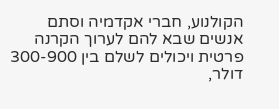הקולנוע, חברי אקדמיה וסתם אנשים שבא להם לערוך הקרנה פרטית ויכולים לשלם בין 300-900 דולר,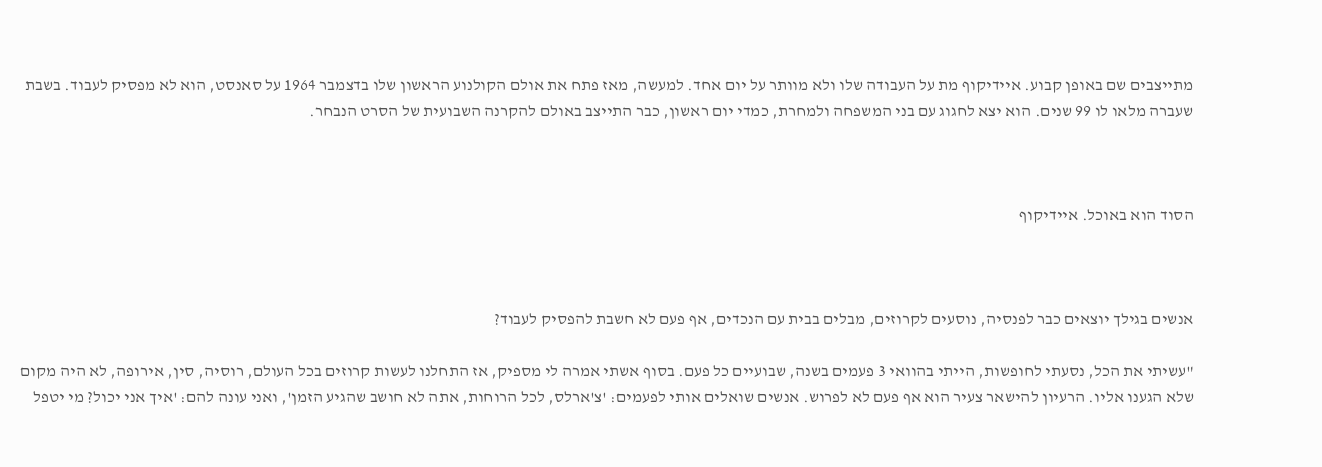מתייצבים שם באופן קבוע. איידיקוף מת על העבודה שלו ולא מוותר על יום אחד. למעשה, מאז פתח את אולם הקולנוע הראשון שלו בדצמבר 1964 על סאנסט, הוא לא מפסיק לעבוד. בשבת שעברה מלאו לו 99 שנים. הוא יצא לחגוג עם בני המשפחה ולמחרת, כמדי יום ראשון, כבר התייצב באולם להקרנה השבועית של הסרט הנבחר.



הסוד הוא באוכל. איידיקוף



אנשים בגילך יוצאים כבר לפנסיה, נוסעים לקרוזים, מבלים בבית עם הנכדים, אף פעם לא חשבת להפסיק לעבוד?

"עשיתי את הכל, נסעתי לחופשות, הייתי בהוואי 3 פעמים בשנה, שבועיים כל פעם. בסוף אשתי אמרה לי מספיק, אז התחלנו לעשות קרוזים בכל העולם, רוסיה, סין, אירופה, לא היה מקום שלא הגענו אליו. הרעיון להישאר צעיר הוא אף פעם לא לפרוש. אנשים שואלים אותי לפעמים: 'צ'ארלס, לכל הרוחות, אתה לא חושב שהגיע הזמן', ואני עונה להם: 'איך אני יכול? מי יטפל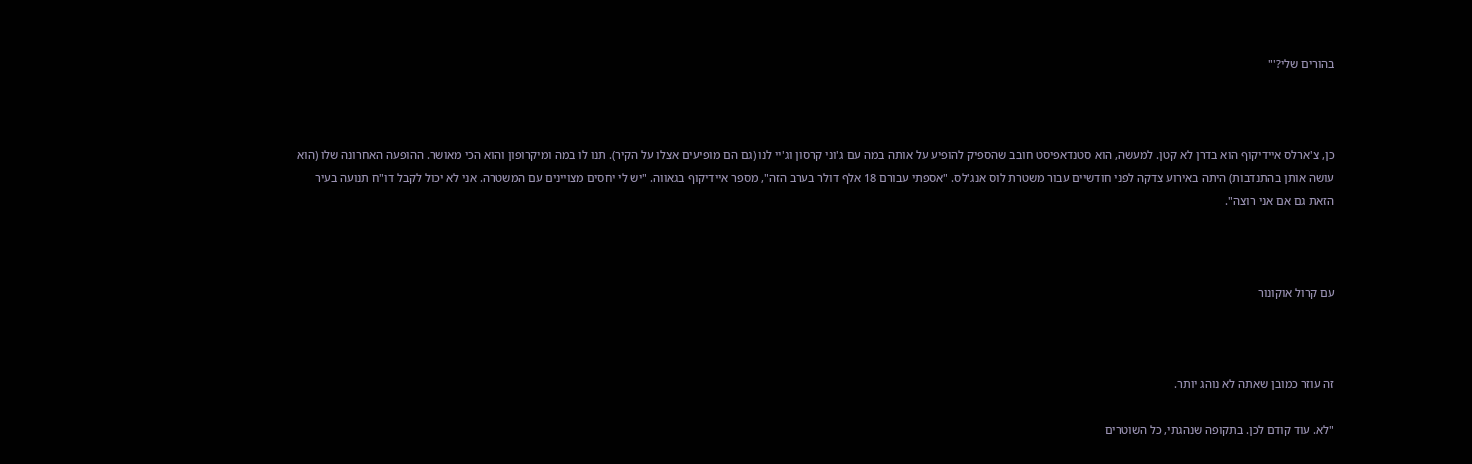בהורים שלי?'"



כן, צ'ארלס איידיקוף הוא בדרן לא קטן. למעשה, הוא סטנדאפיסט חובב שהספיק להופיע על אותה במה עם ג'וני קרסון וג'יי לנו (גם הם מופיעים אצלו על הקיר). תנו לו במה ומיקרופון והוא הכי מאושר. ההופעה האחרונה שלו (הוא עושה אותן בהתנדבות) היתה באירוע צדקה לפני חודשיים עבור משטרת לוס אנג'לס. "אספתי עבורם 18 אלף דולר בערב הזה", מספר איידיקוף בגאווה. "יש לי יחסים מצויינים עם המשטרה. אני לא יכול לקבל דו"ח תנועה בעיר הזאת גם אם אני רוצה".



עם קרול אוקונור



זה עוזר כמובן שאתה לא נוהג יותר.

"לא. עוד קודם לכן. בתקופה שנהגתי, כל השוטרים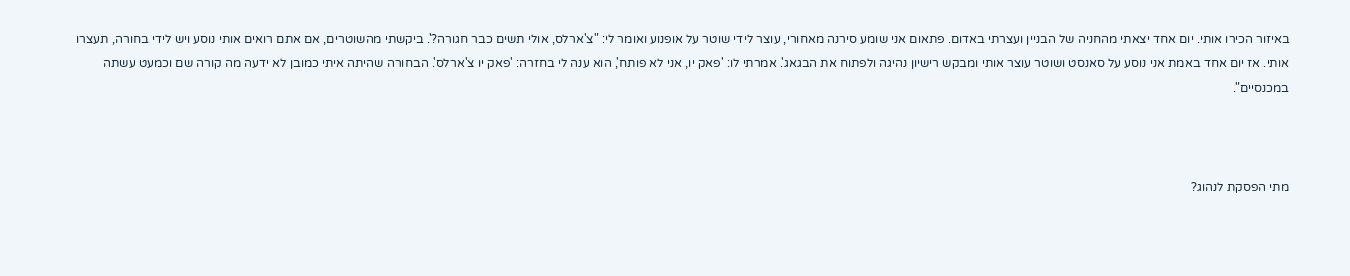באיזור הכירו אותי. יום אחד יצאתי מהחניה של הבניין ועצרתי באדום. פתאום אני שומע סירנה מאחורי, עוצר לידי שוטר על אופנוע ואומר לי: "צ'ארלס, אולי תשים כבר חגורה?'. ביקשתי מהשוטרים, אם אתם רואים אותי נוסע ויש לידי בחורה, תעצרו אותי. אז יום אחד באמת אני נוסע על סאנסט ושוטר עוצר אותי ומבקש רישיון נהיגה ולפתוח את הבגאג'. אמרתי לו: 'פאק יו, אני לא פותח', הוא ענה לי בחזרה: 'פאק יו צ'ארלס'. הבחורה שהיתה איתי כמובן לא ידעה מה קורה שם וכמעט עשתה במכנסיים".



מתי הפסקת לנהוג?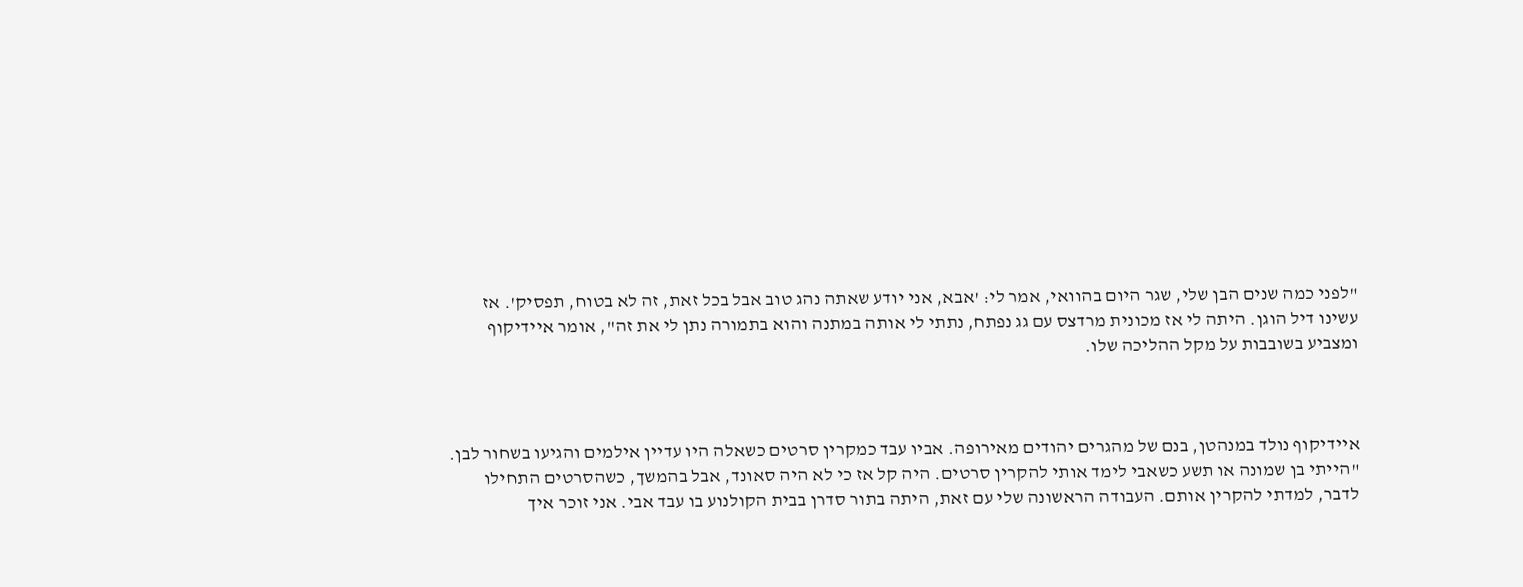"לפני כמה שנים הבן שלי, שגר היום בהוואי, אמר לי: 'אבא, אני יודע שאתה נהג טוב אבל בכל זאת, זה לא בטוח, תפסיק'. אז עשינו דיל הוגן. היתה לי אז מכונית מרדצס עם גג נפתח, נתתי לי אותה במתנה והוא בתמורה נתן לי את זה", אומר איידיקוף ומצביע בשובבות על מקל ההליכה שלו.



איידיקוף נולד במנהטן, בנם של מהגרים יהודים מאירופה. אביו עבד כמקרין סרטים כשאלה היו עדיין אילמים והגיעו בשחור לבן. "הייתי בן שמונה או תשע כשאבי לימד אותי להקרין סרטים. היה קל אז כי לא היה סאונד, אבל בהמשך, כשהסרטים התחילו לדבר, למדתי להקרין אותם. העבודה הראשונה שלי עם זאת, היתה בתור סדרן בבית הקולנוע בו עבד אבי. אני זוכר איך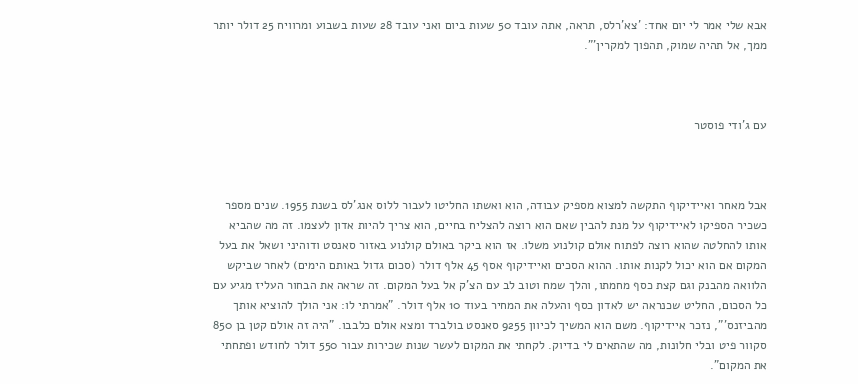אבא שלי אמר לי יום אחד: 'צא'רלס, תראה, אתה עובד 50 שעות ביום ואני עובד 28 שעות בשבוע ומרוויח 25 דולר יותר ממך, אל תהיה שמוק, תהפוך למקרין'".



עם ג'ודי פוסטר



אבל מאחר ואיידיקוף התקשה למצוא מספיק עבודה, הוא ואשתו החליטו לעבור ללוס אנג'לס בשנת 1955. שנים מספר כשכיר הספיקו לאיידיקוף על מנת להבין שאם הוא רוצה להצליח בחיים, הוא צריך להיות אדון לעצמו. זה מה שהביא אותו להחלטה שהוא רוצה לפתוח אולם קולנוע משלו. אז הוא ביקר באולם קולנוע באזור סאנסט ודוהיני ושאל את בעל המקום אם הוא יכול לקנות אותו. ההוא הסכים ואיידיקוף אסף 45 אלף דולר (סכום גדול באותם הימים) לאחר שביקש הלוואה מהבנק וגם קצת כסף מחמתו, והלך שמח וטוב לב עם הצ'ק אל בעל המקום. זה שראה את הבחור העליז מגיע עם כל הסכום, החליט שכנראה יש לאדון כסף והעלה את המחיר בעוד 10 אלף דולר. "אמרתי לו: אני הולך להוציא אותך מהביזנס'", נזכר איידיקוף. משם הוא המשיך לכיוון 9255 סאנסט בולברד ומצא אולם כלבבו. "היה זה אולם קטן בן 850 סקוור פיט ובלי חלונות, מה שהתאים לי בדיוק. לקחתי את המקום לעשר שנות שכירות עבור 550 דולר לחודש ופתחתי את המקום".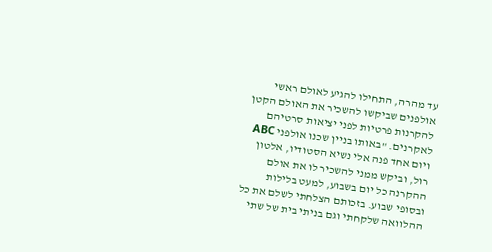עד מהרה, התחילו להגיע לאולם ראשי אולפנים שביקשו להשכיר את האולם הקטן להקרנות פרטיות לפני יציאות סרטיהם לאקרנים. "באותו בניין שכנו אולפני ABC ויום אחד פנה אלי נשיא הסטודיו, אלטון רול, וביקש ממני להשכיר לו את אולם ההקרנה כל יום בשבוע, למעט בלילות ובסופי שבוע. בזכותם הצלחתי לשלם את כל ההלוואה שלקחתי וגם בניתי בית של שתי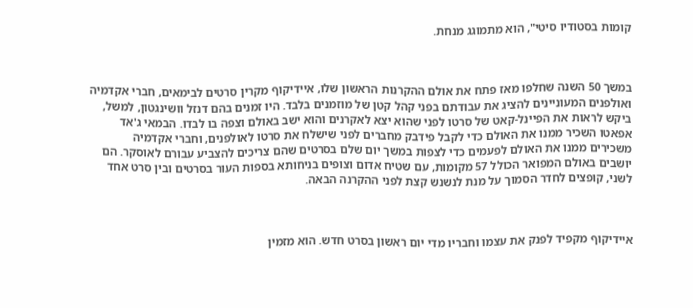קומות בסטודיו סיטי", הוא מתמוגג מנחת.



במשך 50 השנה שחלפו מאז פתח את אולם ההקרנות הראשון שלו, איידיקוף מקרין סרטים לבימאים, חברי אקדמיה ואולפנים המעוניינים להציג את עבודתם בפני קהל קטן של מוזמנים בלבד. היו זמנים בהם דנזל וושינגטון, למשל, ביקש לראות את הפיינל-קאט של סרטו לפני שהוא יצא לאקרנים והוא ישב באולם וצפה בו לבדו. הבמאי ג'אד אפאטו השכיר ממנו את האולם כדי לקבל פידבק מחברים לפני שישלח את סרטו לאולפנים, וחברי אקדמיה משכירים ממנו את האולם לפעמים כדי לצפות במשך יום שלם בסרטים שהם צריכים להצביע עבורם לאוסקר. הם יושבים באולם המפואר הכולל 57 מקומות, עם שטיח אדום וצופים בניחותא בספות העור בסרטים ובין סרט אחד לשני, קופצים לחדר הסמוך על מנת לנשנש קצת לפני ההקרנה הבאה.



איידיקוף מקפיד לפנק את עצמו וחבריו מדי יום ראשון בסרט חדש. הוא מזמין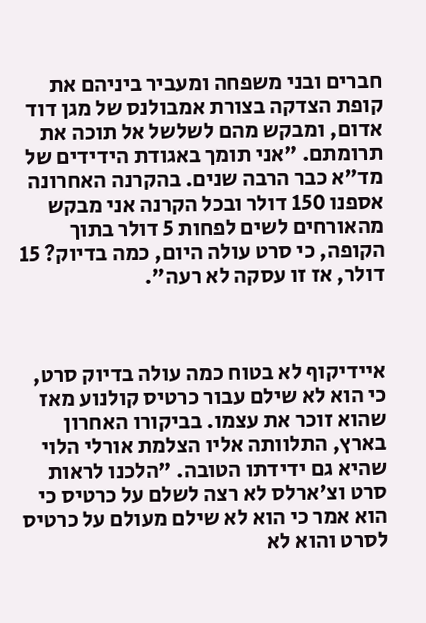חברים ובני משפחה ומעביר ביניהם את קופת הצדקה בצורת אמבולנס של מגן דוד אדום, ומבקש מהם לשלשל אל תוכה את תרומתם. "אני תומך באגודת הידידים של מד"א כבר הרבה שנים. בהקרנה האחרונה אספנו 150 דולר ובכל הקרנה אני מבקש מהאורחים לשים לפחות 5 דולר בתוך הקופה, כי סרט עולה היום, כמה בדיוק? 15 דולר, אז זו עסקה לא רעה".



איידיקוף לא בטוח כמה עולה בדיוק סרט, כי הוא לא שילם עבור כרטיס קולנוע מאז שהוא זוכר את עצמו. בביקורו האחרון בארץ, התלוותה אליו הצלמת אורלי הלוי שהיא גם ידידתו הטובה. "הלכנו לראות סרט וצ'ארלס לא רצה לשלם על כרטיס כי הוא אמר כי הוא לא שילם מעולם על כרטיס לסרט והוא לא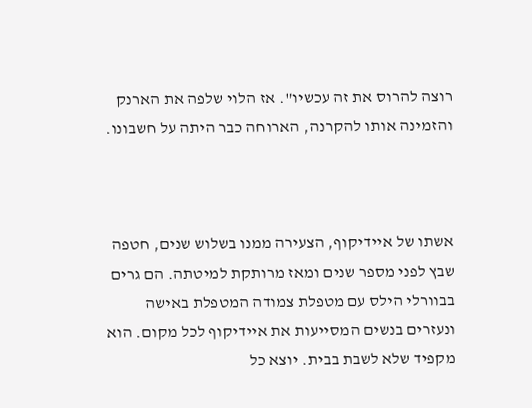רוצה להרוס את זה עכשיו". אז הלוי שלפה את הארנק והזמינה אותו להקרנה, הארוחה כבר היתה על חשבונו.



אשתו של איידיקוף, הצעירה ממנו בשלוש שנים, חטפה שבץ לפני מספר שנים ומאז מרותקת למיטתה. הם גרים בבוורלי הילס עם מטפלת צמודה המטפלת באישה ונעזרים בנשים המסייעות את איידיקוף לכל מקום. הוא מקפיד שלא לשבת בבית. יוצא כל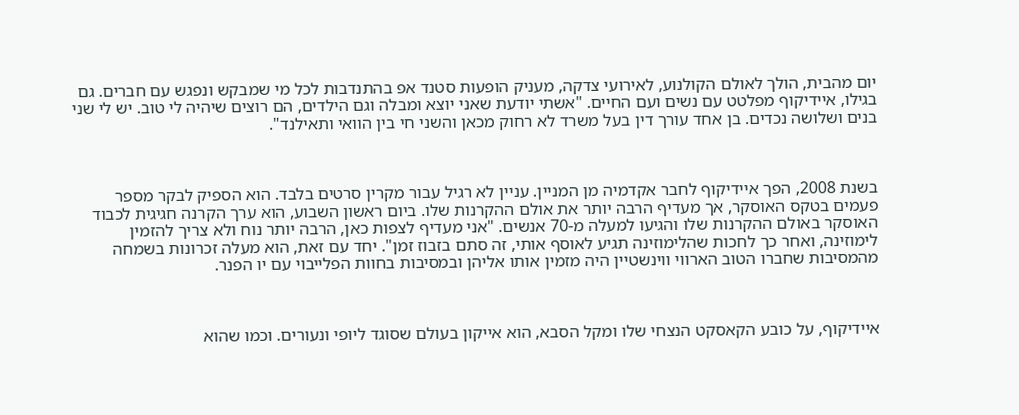יום מהבית, הולך לאולם הקולנוע, לאירועי צדקה, מעניק הופעות סטנד אפ בהתנדבות לכל מי שמבקש ונפגש עם חברים. גם בגילו, איידיקוף מפלטט עם נשים ועם החיים. "אשתי יודעת שאני יוצא ומבלה וגם הילדים, הם רוצים שיהיה לי טוב. יש לי שני בנים ושלושה נכדים. בן אחד עורך דין בעל משרד לא רחוק מכאן והשני חי בין הוואי ותאילנד".



בשנת 2008, הפך איידיקוף לחבר אקדמיה מן המניין. עניין לא רגיל עבור מקרין סרטים בלבד. הוא הספיק לבקר מספר פעמים בטקס האוסקר, אך מעדיף הרבה יותר את אולם ההקרנות שלו. ביום ראשון השבוע, הוא ערך הקרנה חגיגית לכבוד האוסקר באולם ההקרנות שלו והגיעו למעלה מ-70 אנשים. "אני מעדיף לצפות כאן, הרבה יותר נוח ולא צריך להזמין לימוזינה, ואחר כך לחכות שהלימוזינה תגיע לאוסף אותי, זה סתם בזבוז זמן". יחד עם זאת, הוא מעלה זכרונות בשמחה מהמסיבות שחברו הטוב הארווי ווינשטיין היה מזמין אותו אליהן ובמסיבות בחוות הפלייבוי עם יו הפנר.



איידיקוף, על כובע הקאסקט הנצחי שלו ומקל הסבא, הוא אייקון בעולם שסוגד ליופי ונעורים. וכמו שהוא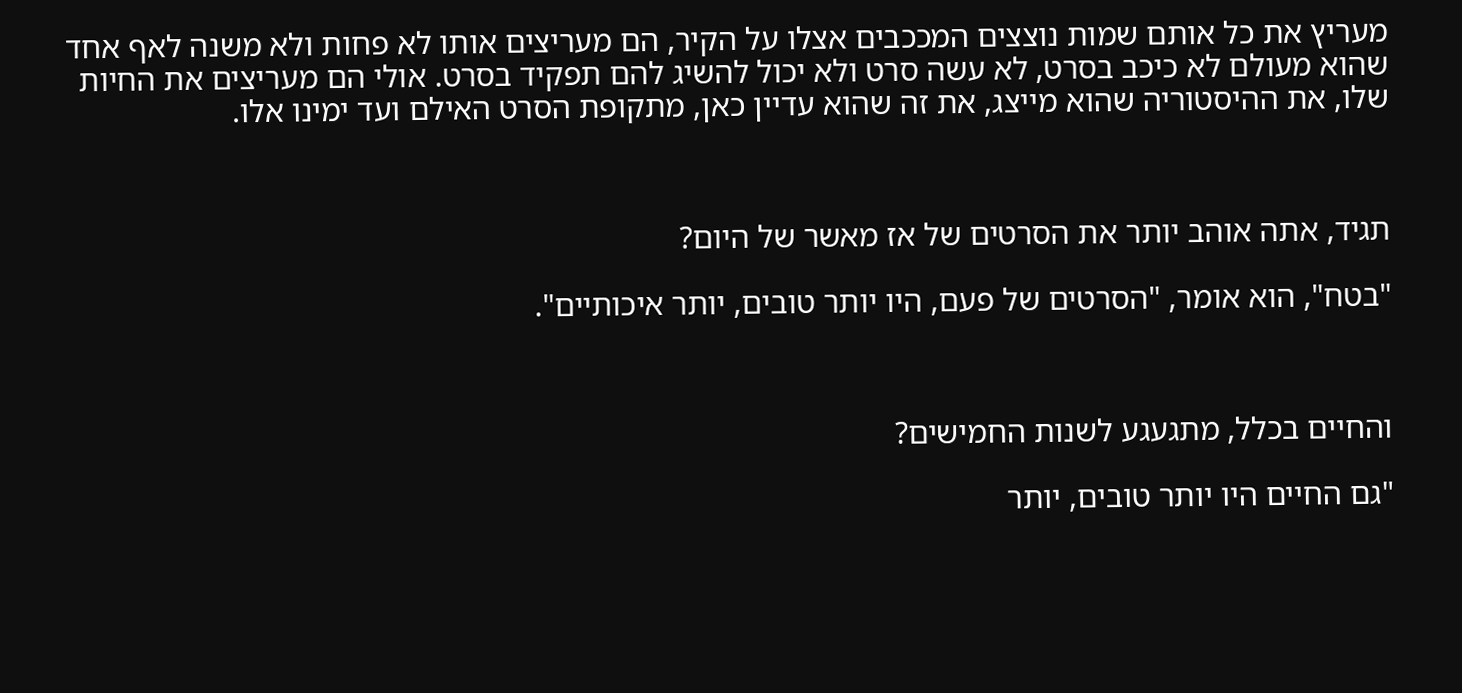מעריץ את כל אותם שמות נוצצים המככבים אצלו על הקיר, הם מעריצים אותו לא פחות ולא משנה לאף אחד שהוא מעולם לא כיכב בסרט, לא עשה סרט ולא יכול להשיג להם תפקיד בסרט. אולי הם מעריצים את החיות שלו, את ההיסטוריה שהוא מייצג, את זה שהוא עדיין כאן, מתקופת הסרט האילם ועד ימינו אלו.



תגיד, אתה אוהב יותר את הסרטים של אז מאשר של היום?

"בטח", הוא אומר, "הסרטים של פעם, היו יותר טובים, יותר איכותיים".



והחיים בכלל, מתגעגע לשנות החמישים?

"גם החיים היו יותר טובים, יותר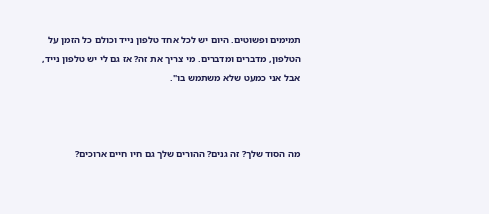תמימים ופשוטים. היום יש לכל אחד טלפון נייד וכולם כל הזמן על הטלפון, מדברים ומדברים. מי צריך את זה? אז גם לי יש טלפון נייד, אבל אני כמעט שלא משתמש בו".



מה הסוד שלך? זה גנים? ההורים שלך גם חיו חיים ארוכים?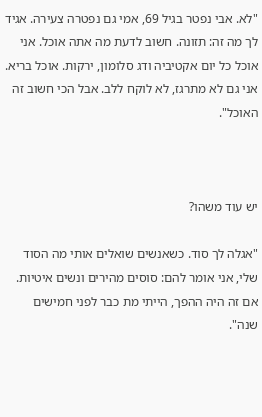"לא. אבי נפטר בגיל 69, אמי גם נפטרה צעירה. אגיד לך מה זה: תזונה. חשוב לדעת מה אתה אוכל. אני אוכל כל יום אקטיביה ודג סלומון, ירקות. אוכל בריא. אני גם לא מתרגז, לא לוקח ללב. אבל הכי חשוב זה האוכל".



יש עוד משהו?

"אגלה לך סוד. כשאנשים שואלים אותי מה הסוד שלי, אני אומר להם: סוסים מהירים ונשים איטיות. אם זה היה ההפך, הייתי מת כבר לפני חמישים שנה".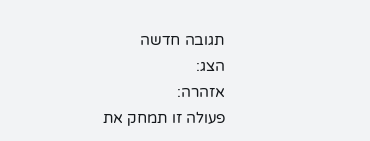תגובה חדשה
הצג:
אזהרה:
פעולה זו תמחק את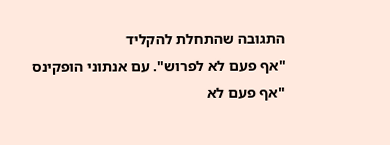התגובה שהתחלת להקליד
"אף פעם לא לפרוש". עם אנתוני הופקינס
"אף פעם לא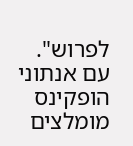לפרוש". עם אנתוני הופקינס
מומלצים